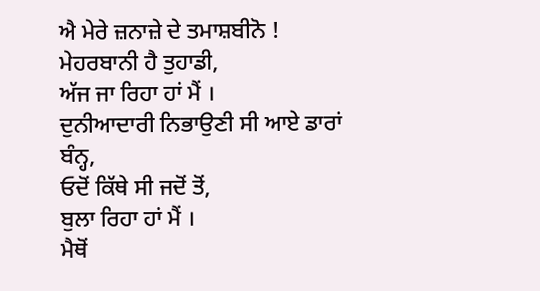ਐ ਮੇਰੇ ਜ਼ਨਾਜ਼ੇ ਦੇ ਤਮਾਸ਼ਬੀਨੋ !
ਮੇਹਰਬਾਨੀ ਹੈ ਤੁਹਾਡੀ,
ਅੱਜ ਜਾ ਰਿਹਾ ਹਾਂ ਮੈਂ ।
ਦੁਨੀਆਦਾਰੀ ਨਿਭਾਉਣੀ ਸੀ ਆਏ ਡਾਰਾਂ ਬੰਨ੍ਹ,
ਓਦੋਂ ਕਿੱਥੇ ਸੀ ਜਦੋਂ ਤੋਂ,
ਬੁਲਾ ਰਿਹਾ ਹਾਂ ਮੈਂ ।
ਮੈਥੋਂ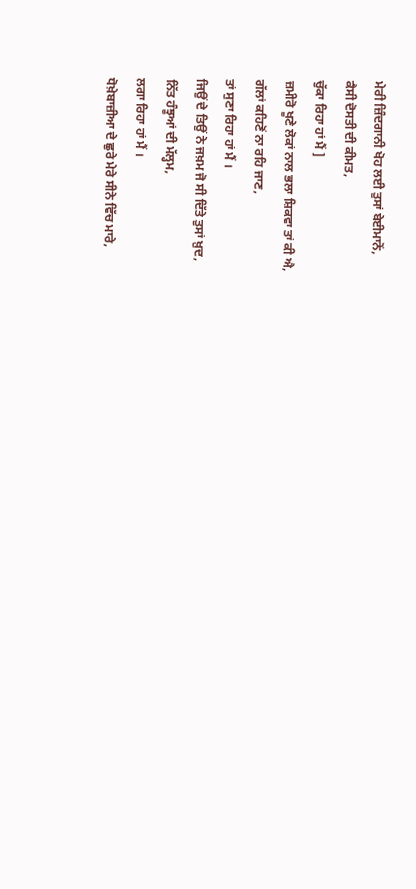ਮੇਰੀ ਜ਼ਿੰਦਗਾਨੀ ਖੋਹ ਲਈ ਤੁਸਾਂ ਬੇਈਮਾਨੋਂ,
ਕੈਸੀ ਦੋਸਤੀ ਦੀ ਕੀਮਤ,
ਚੁੱਕਾ ਰਿਹਾ ਹਾਂ ਮੈਂ ]
ਜ਼ਮੀਰੋ ਖੂਣੇ ਲੋਕਾਂ ਨਾਲ ਭਲਾ ਸ਼ਿਕਵਾ ਤਾਂ ਕੀ ਐ,
ਗੱਲਾਂ ਕਹਿਣੋਂ ਨਾ ਰਹਿ ਜਾਣ,
ਤਾਂ ਸੁਣਾ ਰਿਹਾ ਹਾਂ ਮੈਂ ।
ਜਿਉਂ ਦੇ ਤਿਉਂ ਨੇ ਜਖ਼ਮ ਜੋ ਸੀ ਦਿੱਤੇ ਤੁਸਾਂ ਖ਼ੁਦ,
ਨਿੱਤ ਹੰਝੂਆਂ ਦੀ ਮੱਲ੍ਹਮ,
ਲਗਾ ਰਿਹਾ ਹਾਂ ਮੈਂ ।
ਧੋਖ਼ੇਬਾਜ਼ੀਆ ਦੇ ਛੁਰੇ ਮੇਰੇ ਸੀਨੇ ਵਿੱਚ ਮਾਰੇ,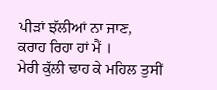ਪੀੜਾਂ ਝੱਲੀਆਂ ਨਾ ਜਾਣ,
ਕਰਾਹ ਰਿਹਾ ਹਾਂ ਮੈਂ ।
ਮੇਰੀ ਕੁੱਲੀ ਢਾਹ ਕੇ ਮਹਿਲ ਤੁਸੀਂ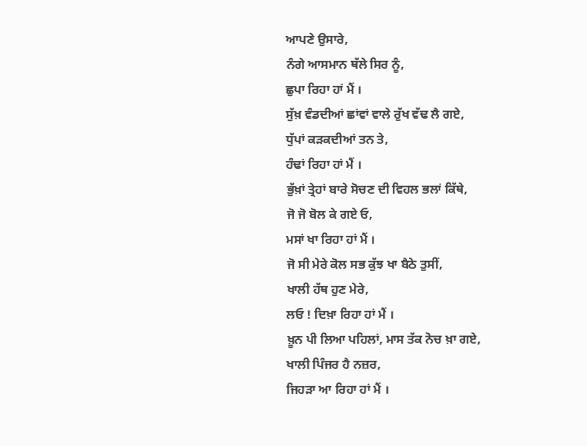ਆਪਣੇ ਉਸਾਰੇ,
ਨੰਗੇ ਆਸਮਾਨ ਥੱਲੇ ਸਿਰ ਨੂੰ,
ਛੁਪਾ ਰਿਹਾ ਹਾਂ ਮੈਂ ।
ਸੁੱਖ਼ ਵੰਡਦੀਆਂ ਛਾਂਵਾਂ ਵਾਲੇ ਰੁੱਖ ਵੱਢ ਲੈ ਗਏ,
ਧੁੱਪਾਂ ਕੜਕਦੀਆਂ ਤਨ ਤੇ,
ਹੰਢਾਂ ਰਿਹਾ ਹਾਂ ਮੈਂ ।
ਭੁੱਖ਼ਾਂ ਤ੍ਰੇਹਾਂ ਬਾਰੇ ਸੋਚਣ ਦੀ ਵਿਹਲ ਭਲਾਂ ਕਿੱਥੇ,
ਜੋ ਜੋ ਬੋਲ ਕੇ ਗਏ ਓ,
ਮਸਾਂ ਖਾ ਰਿਹਾ ਹਾਂ ਮੈਂ ।
ਜੋ ਸੀ ਮੇਰੇ ਕੋਲ ਸਭ ਕੁੱਝ ਖਾ ਬੈਠੇ ਤੁਸੀਂ,
ਖਾਲੀ ਹੱਥ ਹੁਣ ਮੇਰੇ,
ਲਓ ! ਦਿਖ਼ਾ ਰਿਹਾ ਹਾਂ ਮੈਂ ।
ਖ਼ੂਨ ਪੀ ਲਿਆ ਪਹਿਲਾਂ, ਮਾਸ ਤੱਕ ਨੋਚ ਖ਼ਾ ਗਏ,
ਖਾਲੀ ਪਿੰਜਰ ਹੈ ਨਜ਼ਰ,
ਜਿਹੜਾ ਆ ਰਿਹਾ ਹਾਂ ਮੈਂ ।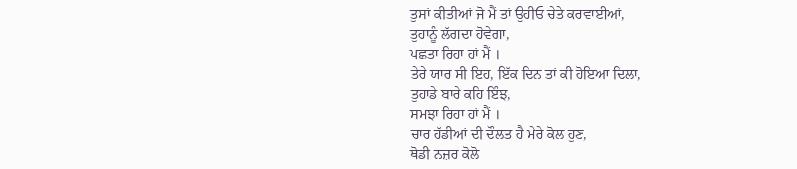ਤੁਸਾਂ ਕੀਤੀਆਂ ਜੋ ਮੈਂ ਤਾਂ ਉਹੀਓ ਚੇਤੇ ਕਰਵਾਈਆਂ,
ਤੁਹਾਨੂੰ ਲੱਗਦਾ ਹੋਵੇਗਾ,
ਪਛਤਾ ਰਿਹਾ ਹਾਂ ਮੈਂ ।
ਤੇਰੇ ਯਾਰ ਸੀ ਇਹ, ਇੱਕ ਦਿਨ ਤਾਂ ਕੀ ਹੋਇਆ ਦਿਲਾ,
ਤੁਹਾਡੇ ਬਾਰੇ ਕਹਿ ਇੰਝ,
ਸਮਝਾ ਰਿਹਾ ਹਾਂ ਮੈਂ ।
ਚਾਰ ਹੱਡੀਆਂ ਦੀ ਦੌਲਤ ਹੈ ਮੇਰੇ ਕੋਲ ਹੁਣ,
ਥੋਡੀ ਨਜ਼ਰ ਕੋਲੋ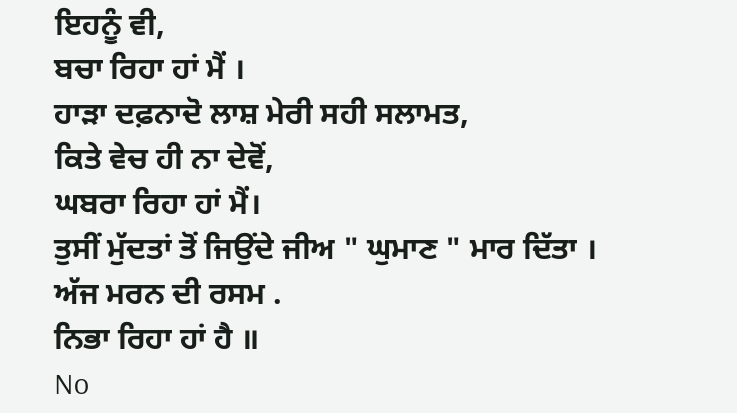ਇਹਨੂੰ ਵੀ,
ਬਚਾ ਰਿਹਾ ਹਾਂ ਮੈਂ ।
ਹਾੜਾ ਦਫ਼ਨਾਦੋ ਲਾਸ਼ ਮੇਰੀ ਸਹੀ ਸਲਾਮਤ,
ਕਿਤੇ ਵੇਚ ਹੀ ਨਾ ਦੇਵੋਂ,
ਘਬਰਾ ਰਿਹਾ ਹਾਂ ਮੈਂ।
ਤੁਸੀਂ ਮੁੱਦਤਾਂ ਤੋਂ ਜਿਉਂਦੇ ਜੀਅ " ਘੁਮਾਣ " ਮਾਰ ਦਿੱਤਾ ।
ਅੱਜ ਮਰਨ ਦੀ ਰਸਮ .
ਨਿਭਾ ਰਿਹਾ ਹਾਂ ਹੈ ॥
No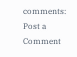comments:
Post a Comment